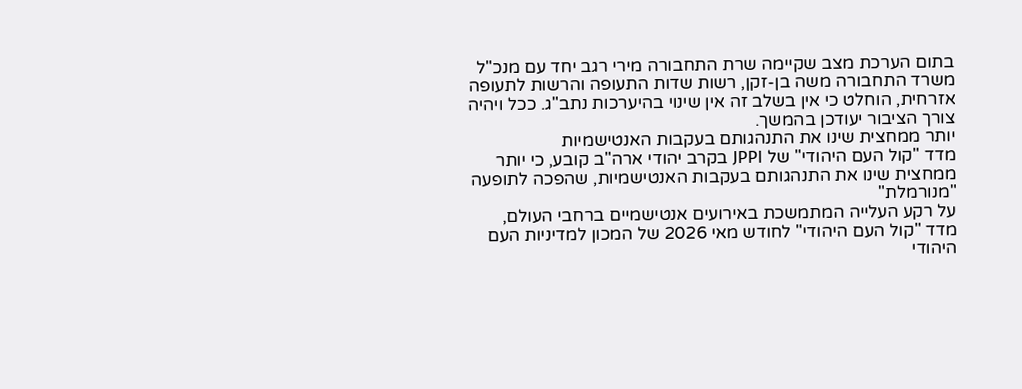בתום הערכת מצב שקיימה שרת התחבורה מירי רגב יחד עם מנכ"ל משרד התחבורה משה בן-זקן, רשות שדות התעופה והרשות לתעופה אזרחית, הוחלט כי אין בשלב זה אין שינוי בהיערכות נתב"ג. ככל ויהיה צורך הציבור יעודכן בהמשך.
יותר ממחצית שינו את התנהגותם בעקבות האנטישמיות
מדד "קול העם היהודי" של JPPI בקרב יהודי ארה"ב קובע, כי יותר ממחצית שינו את התנהגותם בעקבות האנטישמיות, שהפכה לתופעה "מנורמלת"
על רקע העלייה המתמשכת באירועים אנטישמיים ברחבי העולם, מדד "קול העם היהודי" לחודש מאי 2026 של המכון למדיניות העם היהודי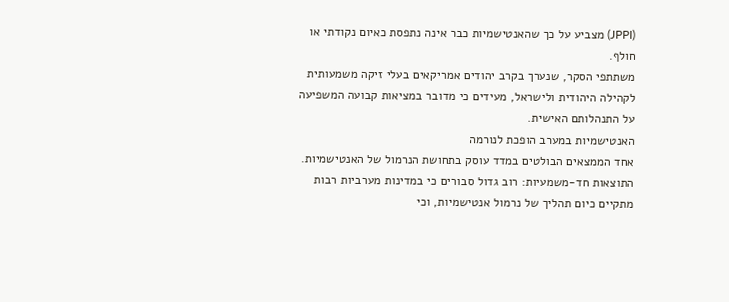(JPPI) מצביע על כך שהאנטישמיות כבר אינה נתפסת כאיום נקודתי או חולף.
משתתפי הסקר, שנערך בקרב יהודים אמריקאים בעלי זיקה משמעותית לקהילה היהודית ולישראל, מעידים כי מדובר במציאות קבועה המשפיעה על התנהלותם האישית.
האנטישמיות במערב הופכת לנורמה
אחד הממצאים הבולטים במדד עוסק בתחושת הנרמול של האנטישמיות. התוצאות חד-משמעיות: רוב גדול סבורים כי במדינות מערביות רבות מתקיים כיום תהליך של נרמול אנטישמיות, וכי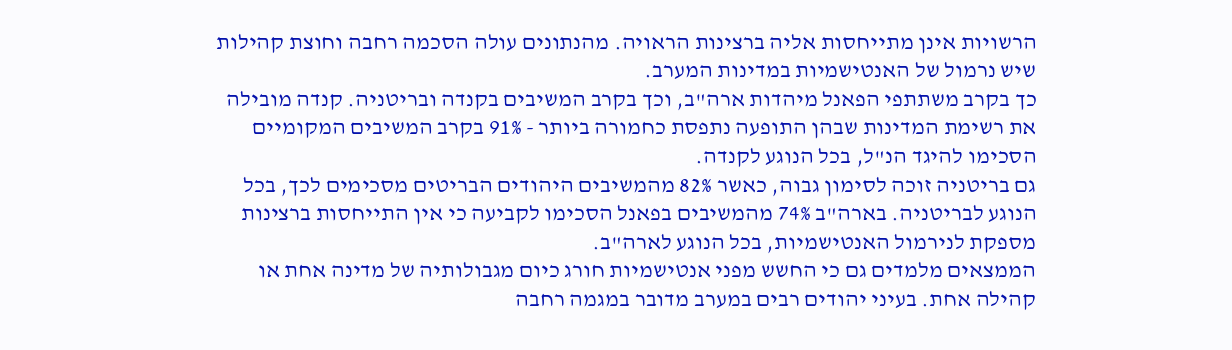הרשויות אינן מתייחסות אליה ברצינות הראויה. מהנתונים עולה הסכמה רחבה וחוצת קהילות שיש נרמול של האנטישמיות במדינות המערב.
כך בקרב משתתפי הפאנל מיהדות ארה"ב, וכך בקרב המשיבים בקנדה ובריטניה. קנדה מובילה את רשימת המדינות שבהן התופעה נתפסת כחמורה ביותר - 91% בקרב המשיבים המקומיים הסכימו להיגד הנ"ל, בכל הנוגע לקנדה.
גם בריטניה זוכה לסימון גבוה, כאשר 82% מהמשיבים היהודים הבריטים מסכימים לכך, בכל הנוגע לבריטניה. בארה"ב 74% מהמשיבים בפאנל הסכימו לקביעה כי אין התייחסות ברצינות מספקת לנירמול האנטישמיות, בכל הנוגע לארה"ב.
הממצאים מלמדים גם כי החשש מפני אנטישמיות חורג כיום מגבולותיה של מדינה אחת או קהילה אחת. בעיני יהודים רבים במערב מדובר במגמה רחבה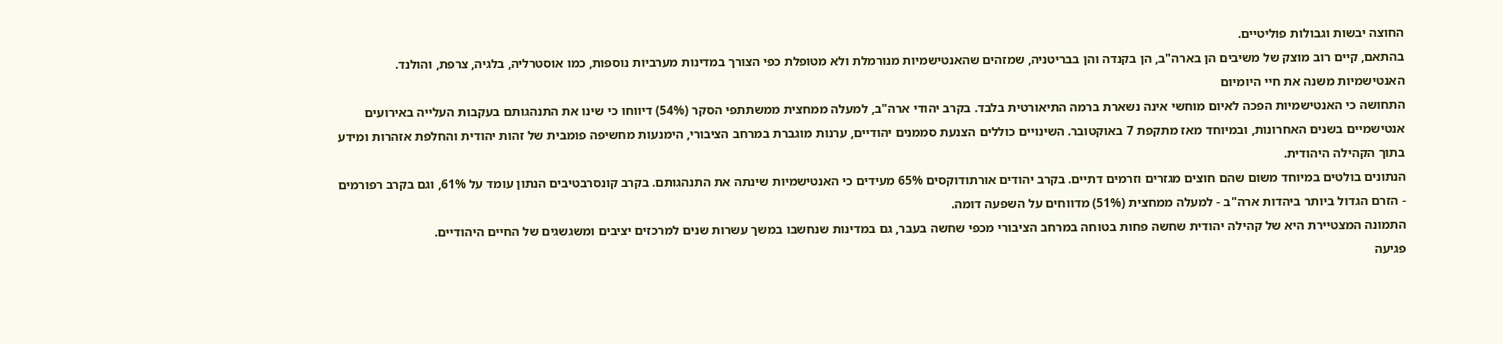החוצה יבשות וגבולות פוליטיים.
בהתאם, קיים רוב מוצק של משיבים הן בארה"ב, הן בקנדה והן בבריטניה, שמזהים שהאנטישמיות מנורמלת ולא מטופלת כפי הצורך במדינות מערביות נוספות, כמו אוסטרליה, בלגיה, צרפת, והולנד.
האנטישמיות משנה את חיי היומיום
התחושה כי האנטישמיות הפכה לאיום מוחשי אינה נשארת ברמה התיאורטית בלבד. בקרב יהודי ארה"ב, למעלה ממחצית ממשתתפי הסקר (54%) דיווחו כי שינו את התנהגותם בעקבות העלייה באירועים אנטישמיים בשנים האחרונות, ובמיוחד מאז מתקפת 7 באוקטובר. השינויים כוללים הצנעת סממנים יהודיים, ערנות מוגברת במרחב הציבורי, הימנעות מחשיפה פומבית של זהות יהודית והחלפת אזהרות ומידע בתוך הקהילה היהודית.
הנתונים בולטים במיוחד משום שהם חוצים מגזרים וזרמים דתיים. בקרב יהודים אורתודוקסים 65% מעידים כי האנטישמיות שינתה את התנהגותם. בקרב קונסרבטיבים הנתון עומד על 61%, וגם בקרב רפורמים - הזרם הגדול ביותר ביהדות ארה"ב - למעלה ממחצית (51%) מדווחים על השפעה דומה.
התמונה המצטיירת היא של קהילה יהודית שחשה פחות בטוחה במרחב הציבורי מכפי שחשה בעבר, גם במדינות שנחשבו במשך עשרות שנים למרכזים יציבים ומשגשגים של החיים היהודיים.
פגיעה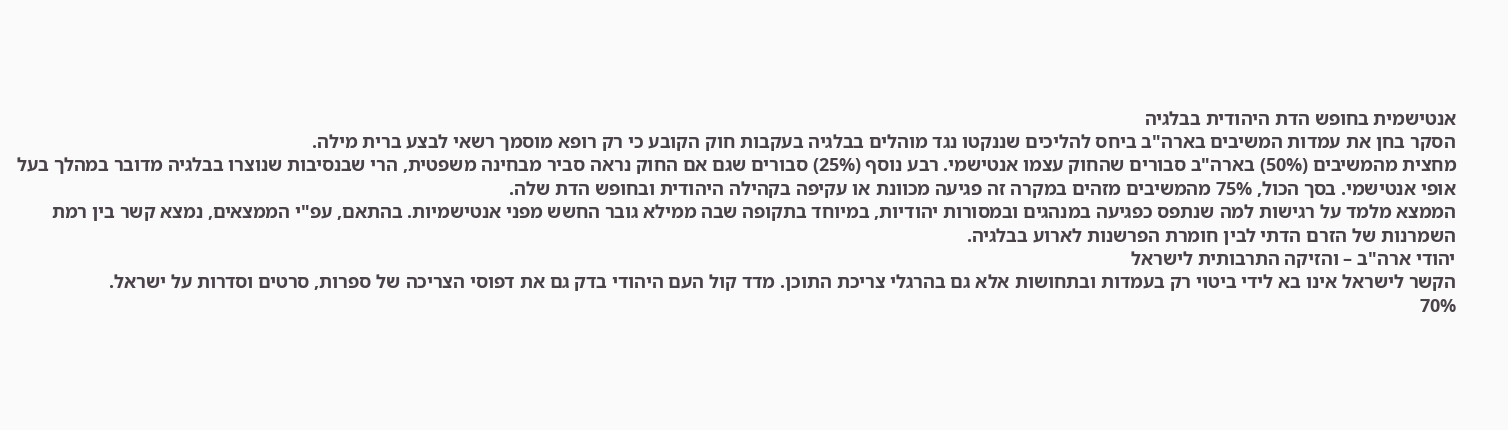אנטישמית בחופש הדת היהודית בבלגיה
הסקר בחן את עמדות המשיבים בארה"ב ביחס להליכים שננקטו נגד מוהלים בבלגיה בעקבות חוק הקובע כי רק רופא מוסמך רשאי לבצע ברית מילה.
מחצית מהמשיבים (50%) בארה"ב סבורים שהחוק עצמו אנטישמי. רבע נוסף (25%) סבורים שגם אם החוק נראה סביר מבחינה משפטית, הרי שבנסיבות שנוצרו בבלגיה מדובר במהלך בעל אופי אנטישמי. בסך הכול, 75% מהמשיבים מזהים במקרה זה פגיעה מכוונת או עקיפה בקהילה היהודית ובחופש הדת שלה.
הממצא מלמד על רגישות למה שנתפס כפגיעה במנהגים ובמסורות יהודיות, במיוחד בתקופה שבה ממילא גובר החשש מפני אנטישמיות. בהתאם, עפ"י הממצאים, נמצא קשר בין רמת השמרנות של הזרם הדתי לבין חומרת הפרשנות לארוע בבלגיה.
יהודי ארה"ב – והזיקה התרבותית לישראל
הקשר לישראל אינו בא לידי ביטוי רק בעמדות ובתחושות אלא גם בהרגלי צריכת התוכן. מדד קול העם היהודי בדק גם את דפוסי הצריכה של ספרות, סרטים וסדרות על ישראל.
70%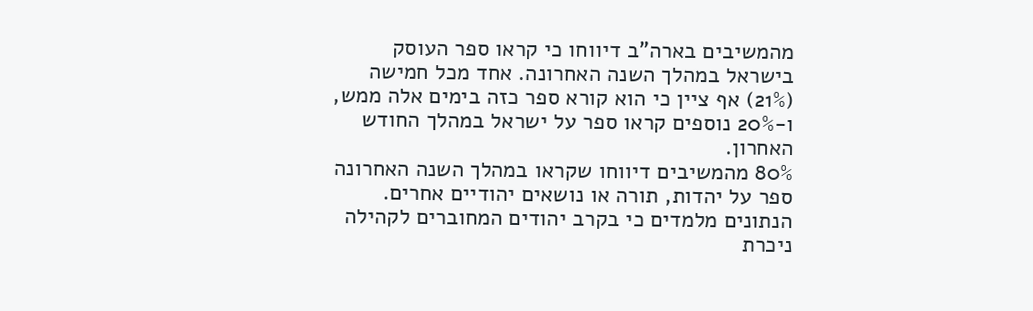מהמשיבים בארה"ב דיווחו כי קראו ספר העוסק בישראל במהלך השנה האחרונה. אחד מכל חמישה (21%) אף ציין כי הוא קורא ספר כזה בימים אלה ממש, ו-20% נוספים קראו ספר על ישראל במהלך החודש האחרון.
80% מהמשיבים דיווחו שקראו במהלך השנה האחרונה ספר על יהדות, תורה או נושאים יהודיים אחרים. הנתונים מלמדים כי בקרב יהודים המחוברים לקהילה ניכרת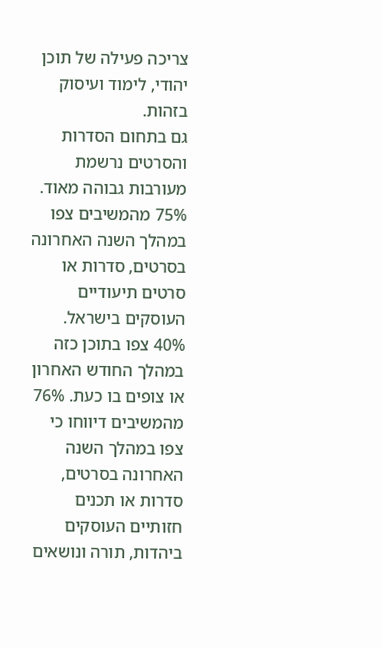צריכה פעילה של תוכן יהודי, לימוד ועיסוק בזהות.
גם בתחום הסדרות והסרטים נרשמת מעורבות גבוהה מאוד.
75% מהמשיבים צפו במהלך השנה האחרונה בסרטים, סדרות או סרטים תיעודיים העוסקים בישראל. 40% צפו בתוכן כזה במהלך החודש האחרון או צופים בו כעת. 76% מהמשיבים דיווחו כי צפו במהלך השנה האחרונה בסרטים, סדרות או תכנים חזותיים העוסקים ביהדות, תורה ונושאים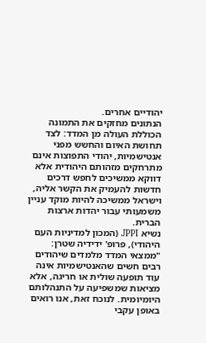יהודיים אחרים.
הנתונים מחזקים את התמונה הכוללת העולה מן המדד: לצד תחושת האיום והחשש מפני אנטישמיות, יהודי התפוצות אינם מתרחקים מזהותם היהודית אלא דווקא ממשיכים לחפש דרכים חדשות להעמיק את הקשר אליה, וישראל ממשיכה להיות מוקד עניין משמעותי עבור יהדות ארצות הברית.
נשיא JPPI (המכון למדיניות העם היהודי), פרופ' ידידיה שטרן: "ממצאי המדד מלמדים שיהודים רבים חשים שהאנטישמיות אינה עוד תופעה שולית או חריגה, אלא מציאות שמשפיעה על התנהלותם היומיומית. לנוכח זאת, אנו רואים באופן עקבי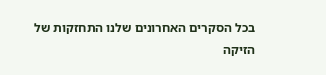בכל הסקרים האחרונים שלנו התחזקות של הזיקה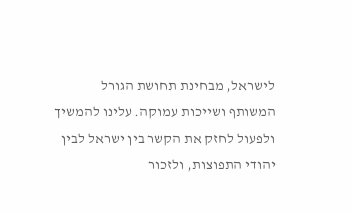לישראל, מבחינת תחושת הגורל המשותף ושייכות עמוקה. עלינו להמשיך ולפעול לחזק את הקשר בין ישראל לבין יהודי התפוצות, ולזכור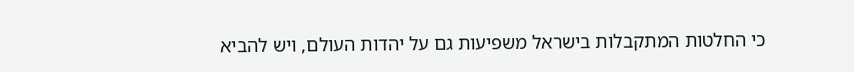כי החלטות המתקבלות בישראל משפיעות גם על יהדות העולם, ויש להביא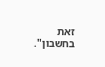זאת בחשבון".